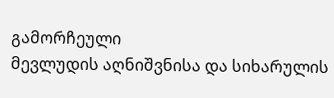გამორჩეული
მევლუდის აღნიშვნისა და სიხარულის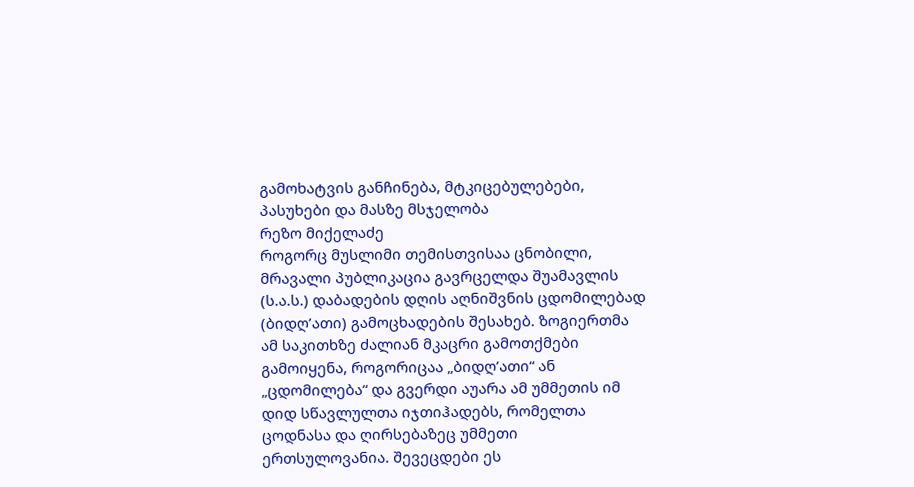გამოხატვის განჩინება, მტკიცებულებები, პასუხები და მასზე მსჯელობა
რეზო მიქელაძე
როგორც მუსლიმი თემისთვისაა ცნობილი, მრავალი პუბლიკაცია გავრცელდა შუამავლის (ს.ა.ს.) დაბადების დღის აღნიშვნის ცდომილებად (ბიდღ’ათი) გამოცხადების შესახებ. ზოგიერთმა ამ საკითხზე ძალიან მკაცრი გამოთქმები გამოიყენა, როგორიცაა „ბიდღ’ათი“ ან „ცდომილება“ და გვერდი აუარა ამ უმმეთის იმ დიდ სწავლულთა იჯთიჰადებს, რომელთა ცოდნასა და ღირსებაზეც უმმეთი ერთსულოვანია. შევეცდები ეს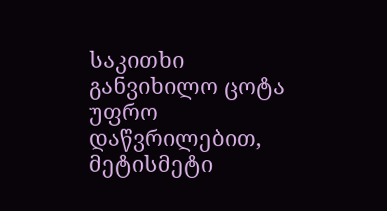საკითხი განვიხილო ცოტა უფრო დაწვრილებით, მეტისმეტი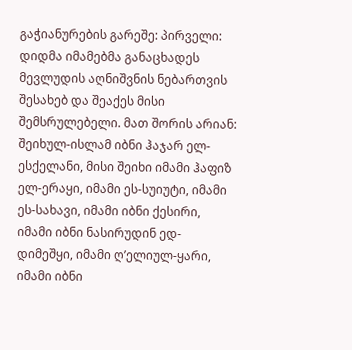გაჭიანურების გარეშე: პირველი: დიდმა იმამებმა განაცხადეს მევლუდის აღნიშვნის ნებართვის შესახებ და შეაქეს მისი შემსრულებელი. მათ შორის არიან: შეიხულ-ისლამ იბნი ჰაჯარ ელ-ესქელანი, მისი შეიხი იმამი ჰაფიზ ელ-ერაყი, იმამი ეს-სუიუტი, იმამი ეს-სახავი, იმამი იბნი ქესირი, იმამი იბნი ნასირუდინ ედ-დიმეშყი, იმამი ღ’ელიულ-ყარი, იმამი იბნი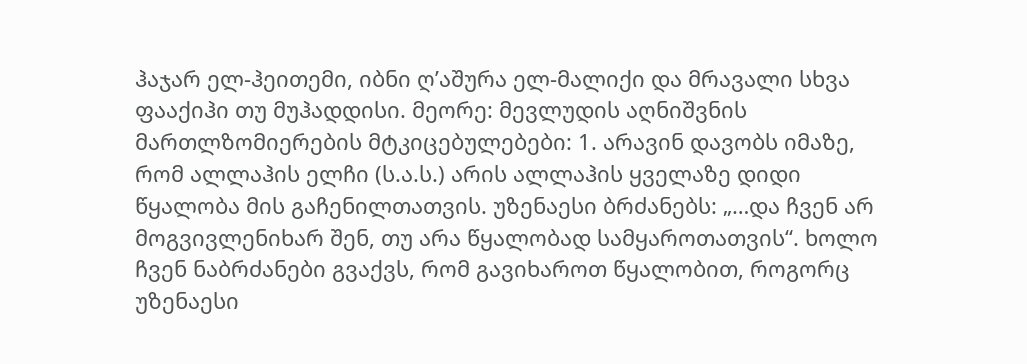ჰაჯარ ელ-ჰეითემი, იბნი ღ’აშურა ელ-მალიქი და მრავალი სხვა ფააქიჰი თუ მუჰადდისი. მეორე: მევლუდის აღნიშვნის მართლზომიერების მტკიცებულებები: 1. არავინ დავობს იმაზე, რომ ალლაჰის ელჩი (ს.ა.ს.) არის ალლაჰის ყველაზე დიდი წყალობა მის გაჩენილთათვის. უზენაესი ბრძანებს: „…და ჩვენ არ მოგვივლენიხარ შენ, თუ არა წყალობად სამყაროთათვის“. ხოლო ჩვენ ნაბრძანები გვაქვს, რომ გავიხაროთ წყალობით, როგორც უზენაესი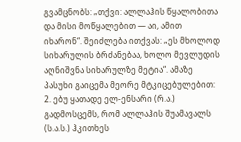გვამცნობს: „თქვი: ალლაჰის წყალობითა და მისი მოწყალებით — აი, ამით იხარონ“. შეიძლება ითქვას: „ეს მხოლოდ სიხარულის ბრძანებაა, ხოლო მევლუდის აღნიშვნა სიხარულზე მეტია“. ამაზე პასუხი გაიცემა მეორე მტკიცებულებით: 2. ებუ ყათადე ელ-ენსარი (რ.ა.) გადმოსცემს, რომ ალლაჰის შუამავალს (ს.ა.ს.) ჰკითხეს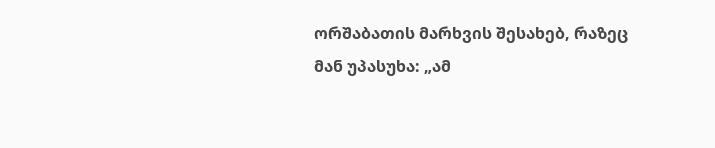ორშაბათის მარხვის შესახებ, რაზეც მან უპასუხა: „ამ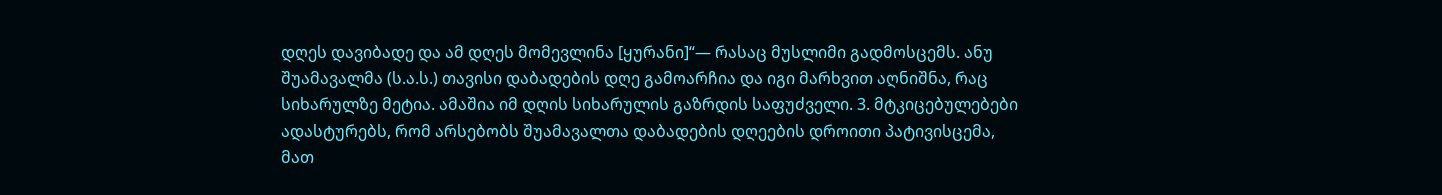დღეს დავიბადე და ამ დღეს მომევლინა [ყურანი]“— რასაც მუსლიმი გადმოსცემს. ანუ შუამავალმა (ს.ა.ს.) თავისი დაბადების დღე გამოარჩია და იგი მარხვით აღნიშნა, რაც სიხარულზე მეტია. ამაშია იმ დღის სიხარულის გაზრდის საფუძველი. 3. მტკიცებულებები ადასტურებს, რომ არსებობს შუამავალთა დაბადების დღეების დროითი პატივისცემა, მათ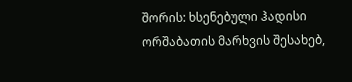შორის: ხსენებული ჰადისი ორშაბათის მარხვის შესახებ,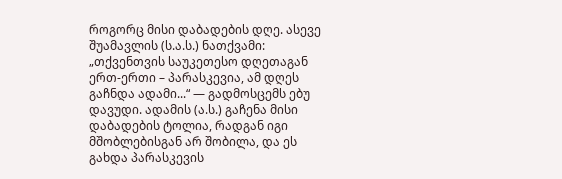როგორც მისი დაბადების დღე. ასევე შუამავლის (ს.ა.ს.) ნათქვამი: „თქვენთვის საუკეთესო დღეთაგან ერთ-ერთი – პარასკევია, ამ დღეს გაჩნდა ადამი...“ — გადმოსცემს ებუ დავუდი. ადამის (ა.ს.) გაჩენა მისი დაბადების ტოლია, რადგან იგი მშობლებისგან არ შობილა, და ეს გახდა პარასკევის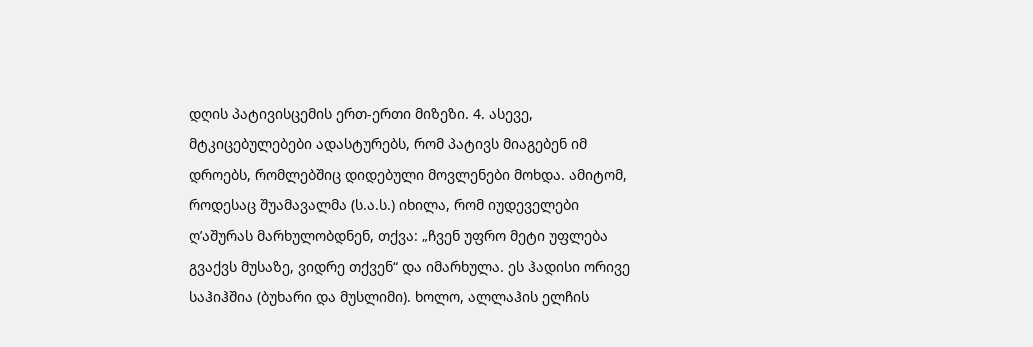დღის პატივისცემის ერთ-ერთი მიზეზი. 4. ასევე, მტკიცებულებები ადასტურებს, რომ პატივს მიაგებენ იმ დროებს, რომლებშიც დიდებული მოვლენები მოხდა. ამიტომ, როდესაც შუამავალმა (ს.ა.ს.) იხილა, რომ იუდეველები ღ’აშურას მარხულობდნენ, თქვა: „ჩვენ უფრო მეტი უფლება გვაქვს მუსაზე, ვიდრე თქვენ“ და იმარხულა. ეს ჰადისი ორივე საჰიჰშია (ბუხარი და მუსლიმი). ხოლო, ალლაჰის ელჩის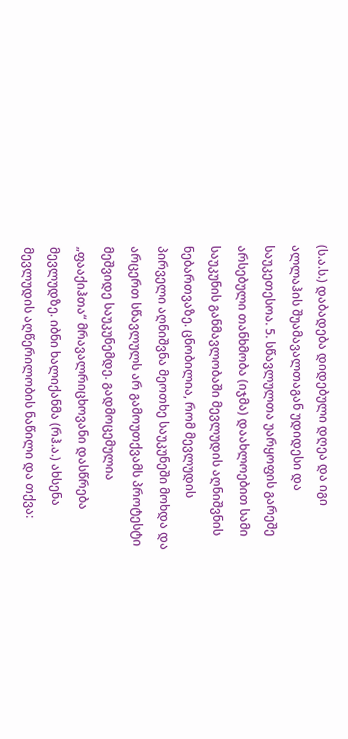(ს.ა.ს.) დაბადება დიდებული დღეა და იგი ალლაჰის შუამავალთაგან უდიდესი და საუკეთესოა. 5. სწავლულთა უარყოფის გარეშე არსებული თანხმობა (იჯმა) დაახლოებით სამი საუკუნის განმავლობაში მევლუდის აღნიშვნის ნებართვაზე. ცნობილია, რომ მევლუდის პირველი აღნიშვნა მეოთხე საუკუნეში მოხდა და არცერთ სწავლულს არ გამოუთქვამს პროტესტი მეშვიდე საუკუნემდე. გადმოცემულია „ფააქიჰთა“ მრავალრიცხოვანი დასწრება მევლუდზე. იბნი ხალიქანმა (რჰ.ა.) ახსენა მევლუდის აღწერილობის ნაწილი და თქვა: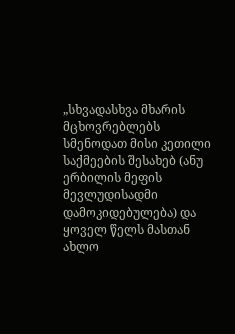„სხვადასხვა მხარის მცხოვრებლებს სმენოდათ მისი კეთილი საქმეების შესახებ (ანუ ერბილის მეფის მევლუდისადმი დამოკიდებულება) და ყოველ წელს მასთან ახლო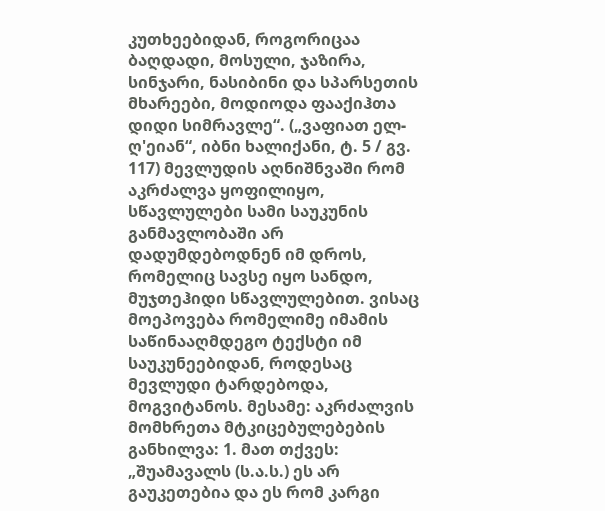კუთხეებიდან, როგორიცაა ბაღდადი, მოსული, ჯაზირა, სინჯარი, ნასიბინი და სპარსეთის მხარეები, მოდიოდა ფააქიჰთა დიდი სიმრავლე“. („ვაფიათ ელ-ღ'ეიან“, იბნი ხალიქანი, ტ. 5 / გვ. 117) მევლუდის აღნიშნვაში რომ აკრძალვა ყოფილიყო, სწავლულები სამი საუკუნის განმავლობაში არ დადუმდებოდნენ იმ დროს, რომელიც სავსე იყო სანდო, მუჯთეჰიდი სწავლულებით. ვისაც მოეპოვება რომელიმე იმამის საწინააღმდეგო ტექსტი იმ საუკუნეებიდან, როდესაც მევლუდი ტარდებოდა, მოგვიტანოს. მესამე: აკრძალვის მომხრეთა მტკიცებულებების განხილვა: 1. მათ თქვეს: „შუამავალს (ს.ა.ს.) ეს არ გაუკეთებია და ეს რომ კარგი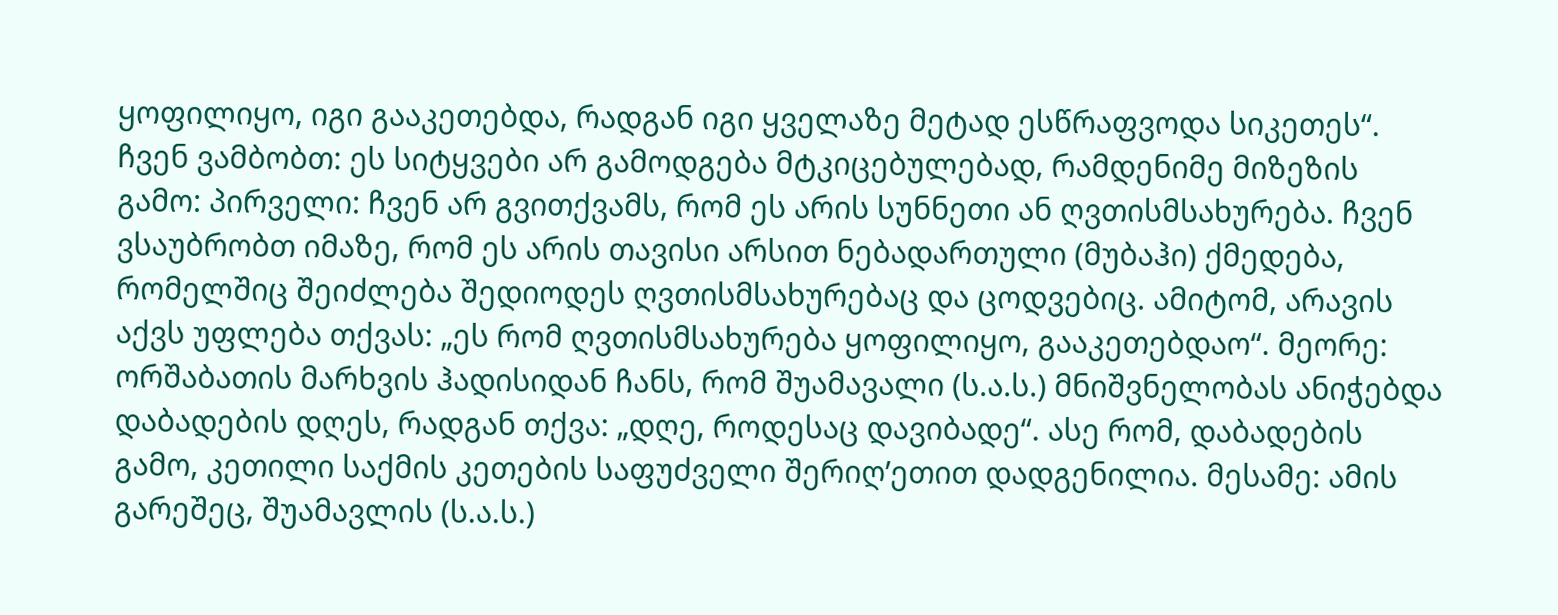ყოფილიყო, იგი გააკეთებდა, რადგან იგი ყველაზე მეტად ესწრაფვოდა სიკეთეს“. ჩვენ ვამბობთ: ეს სიტყვები არ გამოდგება მტკიცებულებად, რამდენიმე მიზეზის გამო: პირველი: ჩვენ არ გვითქვამს, რომ ეს არის სუნნეთი ან ღვთისმსახურება. ჩვენ ვსაუბრობთ იმაზე, რომ ეს არის თავისი არსით ნებადართული (მუბაჰი) ქმედება, რომელშიც შეიძლება შედიოდეს ღვთისმსახურებაც და ცოდვებიც. ამიტომ, არავის აქვს უფლება თქვას: „ეს რომ ღვთისმსახურება ყოფილიყო, გააკეთებდაო“. მეორე: ორშაბათის მარხვის ჰადისიდან ჩანს, რომ შუამავალი (ს.ა.ს.) მნიშვნელობას ანიჭებდა დაბადების დღეს, რადგან თქვა: „დღე, როდესაც დავიბადე“. ასე რომ, დაბადების გამო, კეთილი საქმის კეთების საფუძველი შერიღ’ეთით დადგენილია. მესამე: ამის გარეშეც, შუამავლის (ს.ა.ს.)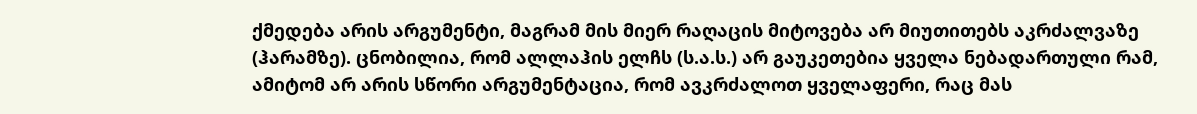ქმედება არის არგუმენტი, მაგრამ მის მიერ რაღაცის მიტოვება არ მიუთითებს აკრძალვაზე (ჰარამზე). ცნობილია, რომ ალლაჰის ელჩს (ს.ა.ს.) არ გაუკეთებია ყველა ნებადართული რამ, ამიტომ არ არის სწორი არგუმენტაცია, რომ ავკრძალოთ ყველაფერი, რაც მას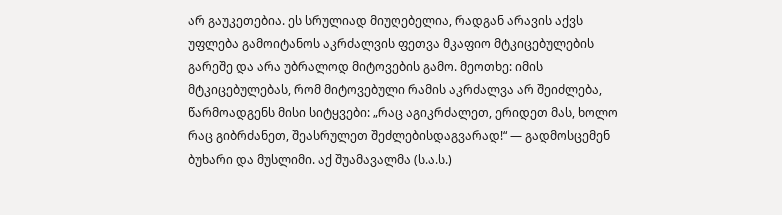არ გაუკეთებია. ეს სრულიად მიუღებელია, რადგან არავის აქვს უფლება გამოიტანოს აკრძალვის ფეთვა მკაფიო მტკიცებულების გარეშე და არა უბრალოდ მიტოვების გამო. მეოთხე: იმის მტკიცებულებას, რომ მიტოვებული რამის აკრძალვა არ შეიძლება, წარმოადგენს მისი სიტყვები: „რაც აგიკრძალეთ, ერიდეთ მას, ხოლო რაც გიბრძანეთ, შეასრულეთ შეძლებისდაგვარად!“ — გადმოსცემენ ბუხარი და მუსლიმი. აქ შუამავალმა (ს.ა.ს.)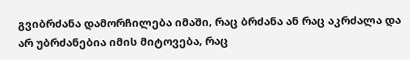გვიბრძანა დამორჩილება იმაში, რაც ბრძანა ან რაც აკრძალა და არ უბრძანებია იმის მიტოვება, რაც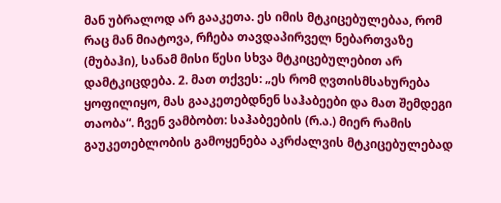მან უბრალოდ არ გააკეთა. ეს იმის მტკიცებულებაა, რომ რაც მან მიატოვა, რჩება თავდაპირველ ნებართვაზე (მუბაჰი), სანამ მისი წესი სხვა მტკიცებულებით არ დამტკიცდება. 2. მათ თქვეს: „ეს რომ ღვთისმსახურება ყოფილიყო, მას გააკეთებდნენ საჰაბეები და მათ შემდეგი თაობა“. ჩვენ ვამბობთ: საჰაბეების (რ.ა.) მიერ რამის გაუკეთებლობის გამოყენება აკრძალვის მტკიცებულებად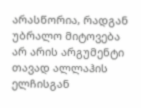არასწორია, რადგან უბრალო მიტოვება არ არის არგუმენტი თავად ალლაჰის ელჩისგან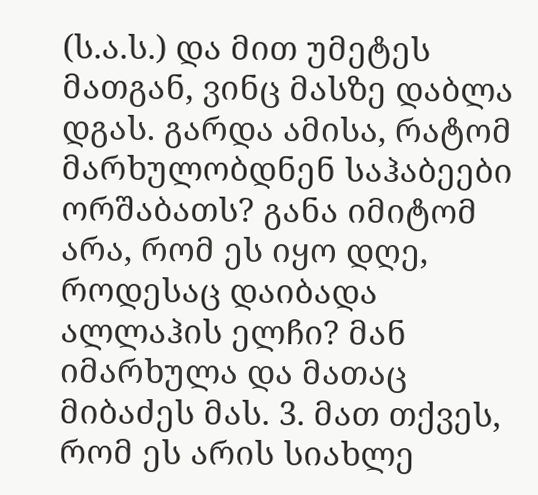(ს.ა.ს.) და მით უმეტეს მათგან, ვინც მასზე დაბლა დგას. გარდა ამისა, რატომ მარხულობდნენ საჰაბეები ორშაბათს? განა იმიტომ არა, რომ ეს იყო დღე, როდესაც დაიბადა ალლაჰის ელჩი? მან იმარხულა და მათაც მიბაძეს მას. 3. მათ თქვეს, რომ ეს არის სიახლე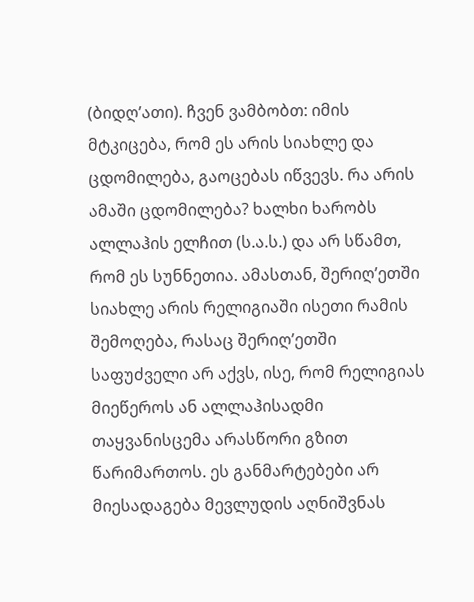(ბიდღ’ათი). ჩვენ ვამბობთ: იმის მტკიცება, რომ ეს არის სიახლე და ცდომილება, გაოცებას იწვევს. რა არის ამაში ცდომილება? ხალხი ხარობს ალლაჰის ელჩით (ს.ა.ს.) და არ სწამთ, რომ ეს სუნნეთია. ამასთან, შერიღ’ეთში სიახლე არის რელიგიაში ისეთი რამის შემოღება, რასაც შერიღ’ეთში საფუძველი არ აქვს, ისე, რომ რელიგიას მიეწეროს ან ალლაჰისადმი თაყვანისცემა არასწორი გზით წარიმართოს. ეს განმარტებები არ მიესადაგება მევლუდის აღნიშვნას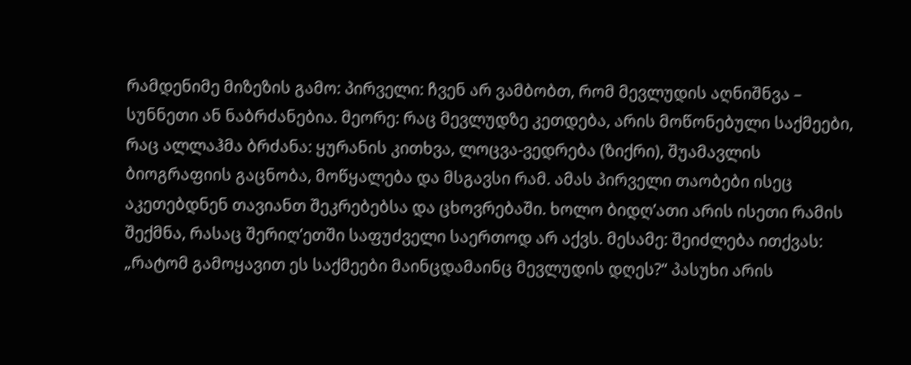რამდენიმე მიზეზის გამო: პირველი: ჩვენ არ ვამბობთ, რომ მევლუდის აღნიშნვა – სუნნეთი ან ნაბრძანებია. მეორე: რაც მევლუდზე კეთდება, არის მოწონებული საქმეები, რაც ალლაჰმა ბრძანა: ყურანის კითხვა, ლოცვა-ვედრება (ზიქრი), შუამავლის ბიოგრაფიის გაცნობა, მოწყალება და მსგავსი რამ. ამას პირველი თაობები ისეც აკეთებდნენ თავიანთ შეკრებებსა და ცხოვრებაში. ხოლო ბიდღ’ათი არის ისეთი რამის შექმნა, რასაც შერიღ’ეთში საფუძველი საერთოდ არ აქვს. მესამე: შეიძლება ითქვას: „რატომ გამოყავით ეს საქმეები მაინცდამაინც მევლუდის დღეს?“ პასუხი არის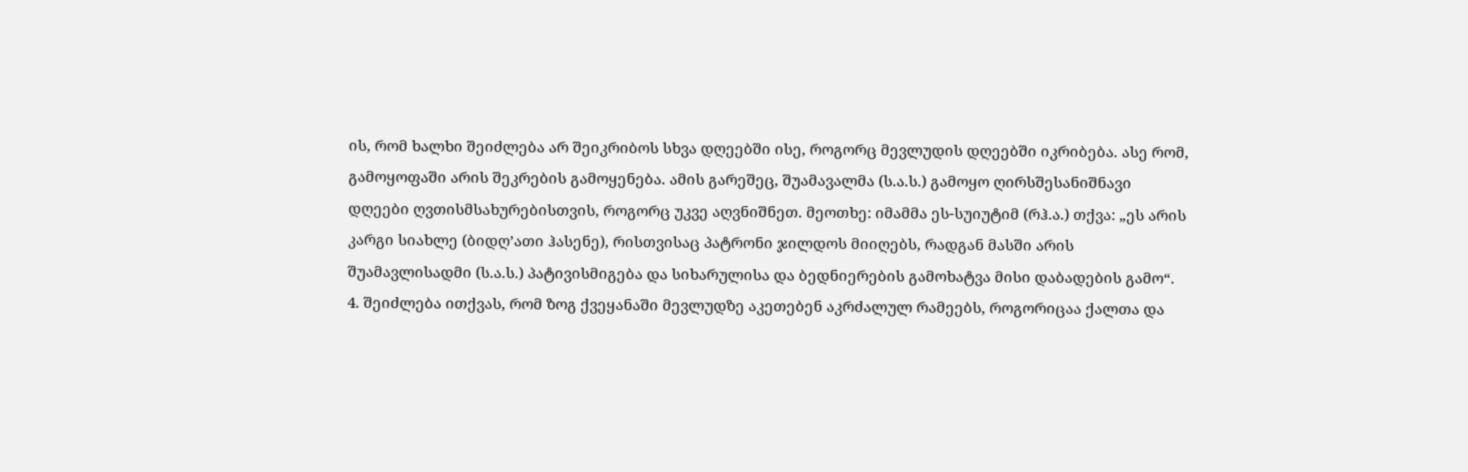ის, რომ ხალხი შეიძლება არ შეიკრიბოს სხვა დღეებში ისე, როგორც მევლუდის დღეებში იკრიბება. ასე რომ, გამოყოფაში არის შეკრების გამოყენება. ამის გარეშეც, შუამავალმა (ს.ა.ს.) გამოყო ღირსშესანიშნავი დღეები ღვთისმსახურებისთვის, როგორც უკვე აღვნიშნეთ. მეოთხე: იმამმა ეს-სუიუტიმ (რჰ.ა.) თქვა: „ეს არის კარგი სიახლე (ბიდღ’ათი ჰასენე), რისთვისაც პატრონი ჯილდოს მიიღებს, რადგან მასში არის შუამავლისადმი (ს.ა.ს.) პატივისმიგება და სიხარულისა და ბედნიერების გამოხატვა მისი დაბადების გამო“. 4. შეიძლება ითქვას, რომ ზოგ ქვეყანაში მევლუდზე აკეთებენ აკრძალულ რამეებს, როგორიცაა ქალთა და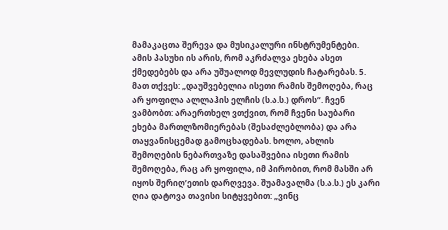მამაკაცთა შერევა და მუსიკალური ინსტრუმენტები. ამის პასუხი ის არის, რომ აკრძალვა ეხება ასეთ ქმედებებს და არა უშუალოდ მევლუდის ჩატარებას. 5. მათ თქვეს: „დაუშვებელია ისეთი რამის შემოღება, რაც არ ყოფილა ალლაჰის ელჩის (ს.ა.ს.) დროს“. ჩვენ ვამბობთ: არაერთხელ ვთქვით, რომ ჩვენი საუბარი ეხება მართლზომიერებას (შესაძლებლობა) და არა თაყვანისცემად გამოცხადებას. ხოლო, ახლის შემოღების ნებართვაზე დასაშვებია ისეთი რამის შემოღება, რაც არ ყოფილა, იმ პირობით, რომ მასში არ იყოს შერიღ’ეთის დარღვევა. შუამავალმა (ს.ა.ს.) ეს კარი ღია დატოვა თავისი სიტყვებით: „ვინც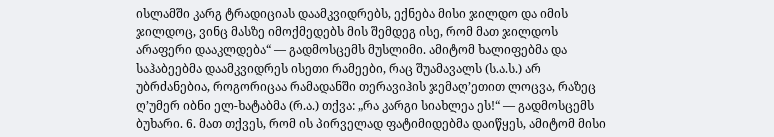ისლამში კარგ ტრადიციას დაამკვიდრებს, ექნება მისი ჯილდო და იმის ჯილდოც, ვინც მასზე იმოქმედებს მის შემდეგ ისე, რომ მათ ჯილდოს არაფერი დააკლდება“ — გადმოსცემს მუსლიმი. ამიტომ ხალიფებმა და საჰაბეებმა დაამკვიდრეს ისეთი რამეები, რაც შუამავალს (ს.ა.ს.) არ უბრძანებია, როგორიცაა რამადანში თერავიჰის ჯემაღ’ეთით ლოცვა, რაზეც ღ’უმერ იბნი ელ-ხატაბმა (რ.ა.) თქვა: „რა კარგი სიახლეა ეს!“ — გადმოსცემს ბუხარი. 6. მათ თქვეს, რომ ის პირველად ფატიმიდებმა დაიწყეს, ამიტომ მისი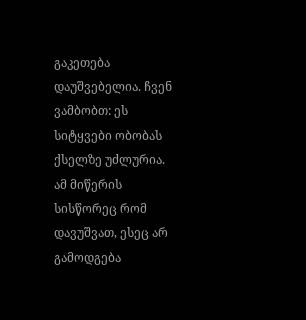გაკეთება დაუშვებელია. ჩვენ ვამბობთ: ეს სიტყვები ობობას ქსელზე უძლურია. ამ მიწერის სისწორეც რომ დავუშვათ, ესეც არ გამოდგება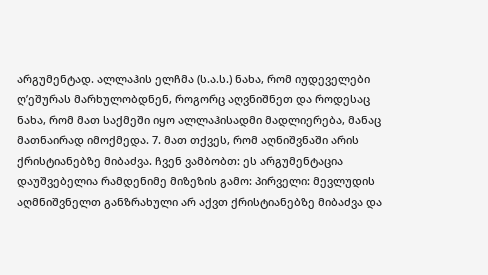არგუმენტად. ალლაჰის ელჩმა (ს.ა.ს.) ნახა, რომ იუდეველები ღ’ეშურას მარხულობდნენ, როგორც აღვნიშნეთ და როდესაც ნახა, რომ მათ საქმეში იყო ალლაჰისადმი მადლიერება, მანაც მათნაირად იმოქმედა. 7. მათ თქვეს, რომ აღნიშვნაში არის ქრისტიანებზე მიბაძვა. ჩვენ ვამბობთ: ეს არგუმენტაცია დაუშვებელია რამდენიმე მიზეზის გამო: პირველი: მევლუდის აღმნიშვნელთ განზრახული არ აქვთ ქრისტიანებზე მიბაძვა და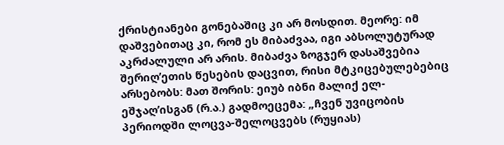ქრისტიანები გონებაშიც კი არ მოსდით. მეორე: იმ დაშვებითაც კი, რომ ეს მიბაძვაა, იგი აბსოლუტურად აკრძალული არ არის. მიბაძვა ზოგჯერ დასაშვებია შერიღ’ეთის წესების დაცვით, რისი მტკიცებულებებიც არსებობს: მათ შორის: ეიუბ იბნი მალიქ ელ-ეშჯაღ’ისგან (რ.ა.) გადმოეცემა: „ჩვენ უვიცობის პერიოდში ლოცვა-შელოცვებს (რუყიას)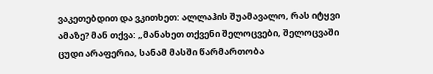ვაკეთებდით და ვკითხეთ: ალლაჰის შუამავალო, რას იტყვი ამაზე? მან თქვა: „მანახეთ თქვენი შელოცვები, შელოცვაში ცუდი არაფერია, სანამ მასში წარმართობა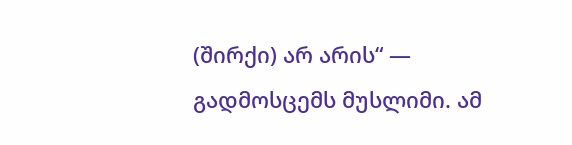(შირქი) არ არის“ — გადმოსცემს მუსლიმი. ამ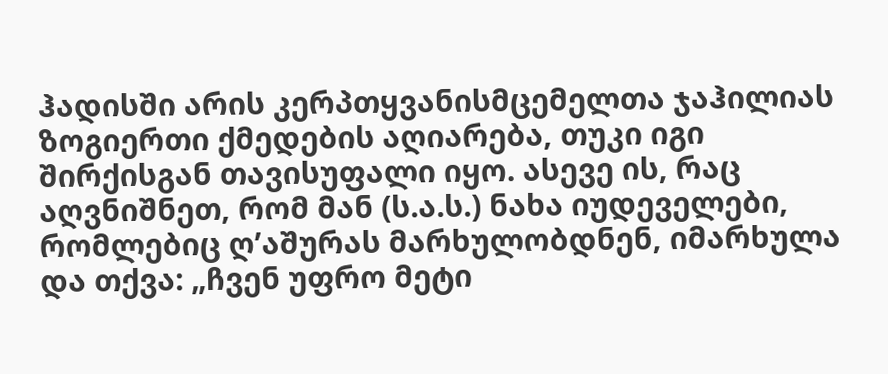ჰადისში არის კერპთყვანისმცემელთა ჯაჰილიას ზოგიერთი ქმედების აღიარება, თუკი იგი შირქისგან თავისუფალი იყო. ასევე ის, რაც აღვნიშნეთ, რომ მან (ს.ა.ს.) ნახა იუდეველები, რომლებიც ღ’აშურას მარხულობდნენ, იმარხულა და თქვა: „ჩვენ უფრო მეტი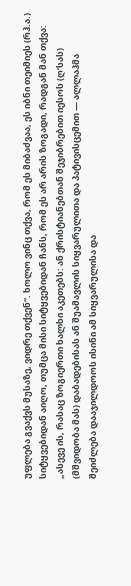უფლება გვაქვს მუსაზე, ვიდრე თქვენ“. ხოლო ვინც თქვა, რომ ეს მიბაძვაა, ეს იბნი თეიმიეს (რჰ.ა.) სიტყვებიდან აიღო, თუმცა მისი სიტყვებიდან ჩანს, რომ ეს არ არის ზოგადი, რადგან მან თქვა: „ასევე ის, რასაც ზოგიერთი ხალხი აკეთებს: ან ქრისტიანებთან შეჯიბრებით იესოს (ღ’სას) (მშვიდობა მას) დაბადებისას ან შუამავლის სიყვარულითა და პატივისცემით — ალლაჰმა შეიძლება დააჯილდოოს ისინი ამ სიყვარულისა და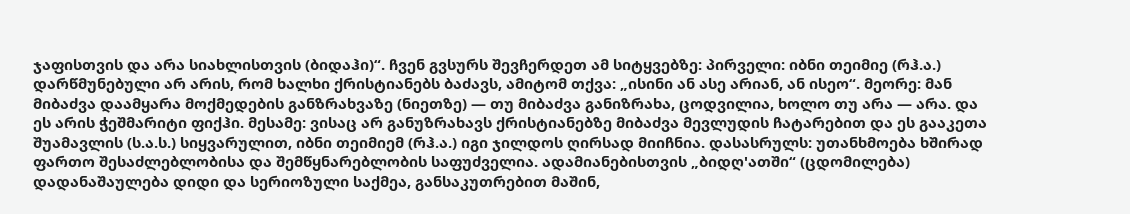ჯაფისთვის და არა სიახლისთვის (ბიდაჰი)“. ჩვენ გვსურს შევჩერდეთ ამ სიტყვებზე: პირველი: იბნი თეიმიე (რჰ.ა.) დარწმუნებული არ არის, რომ ხალხი ქრისტიანებს ბაძავს, ამიტომ თქვა: „ისინი ან ასე არიან, ან ისეო“. მეორე: მან მიბაძვა დაამყარა მოქმედების განზრახვაზე (ნიეთზე) — თუ მიბაძვა განიზრახა, ცოდვილია, ხოლო თუ არა — არა. და ეს არის ჭეშმარიტი ფიქჰი. მესამე: ვისაც არ განუზრახავს ქრისტიანებზე მიბაძვა მევლუდის ჩატარებით და ეს გააკეთა შუამავლის (ს.ა.ს.) სიყვარულით, იბნი თეიმიემ (რჰ.ა.) იგი ჯილდოს ღირსად მიიჩნია. დასასრულს: უთანხმოება ხშირად ფართო შესაძლებლობისა და შემწყნარებლობის საფუძველია. ადამიანებისთვის „ბიდღ'ათში“ (ცდომილება) დადანაშაულება დიდი და სერიოზული საქმეა, განსაკუთრებით მაშინ,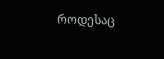როდესაც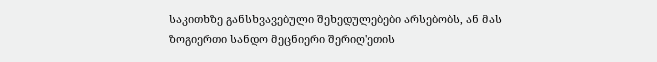საკითხზე განსხვავებული შეხედულებები არსებობს, ან მას ზოგიერთი სანდო მეცნიერი შერიღ'ეთის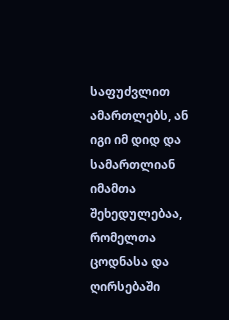საფუძვლით ამართლებს, ან იგი იმ დიდ და სამართლიან იმამთა შეხედულებაა, რომელთა ცოდნასა და ღირსებაში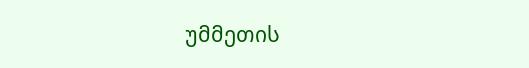უმმეთის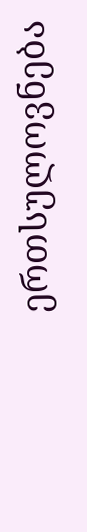ერთსულოვნება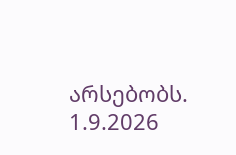არსებობს.
1.9.2026